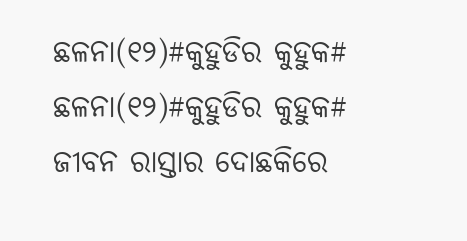ଛଳନା(୧୨)#କୁହୁଡିର କୁହୁକ#
ଛଳନା(୧୨)#କୁହୁଡିର କୁହୁକ#
ଜୀବନ ରାସ୍ତାର ଦୋଛକିରେ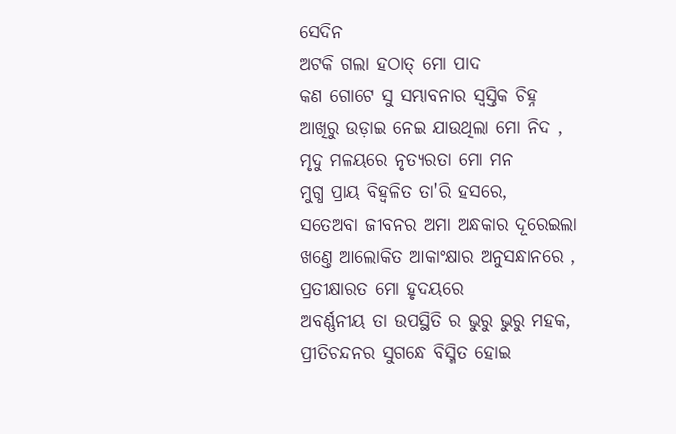ସେଦିନ
ଅଟକି ଗଲା ହଠାତ୍ ମୋ ପାଦ
କଣ ଗୋଟେ ସୁ ସମ୍ଭାବନାର ସ୍ଵସ୍ତିକ ଚିହ୍ନ
ଆଖିରୁ ଉଡ଼ାଇ ନେଇ ଯାଉଥିଲା ମୋ ନିଦ ,
ମୃଦୁ ମଳୟରେ ନୃତ୍ୟରତା ମୋ ମନ
ମୁଗ୍ଧ ପ୍ରାୟ ବିହ୍ଵଳିତ ତା'ରି ହସରେ,
ସତେଅବା ଜୀବନର ଅମା ଅନ୍ଧକାର ଦୂରେଇଲା
ଖଣ୍ତେ ଆଲୋକିତ ଆକାଂକ୍ଷାର ଅନୁସନ୍ଧାନରେ ,
ପ୍ରତୀକ୍ଷାରତ ମୋ ହୃଦୟରେ
ଅବର୍ଣ୍ଣନୀୟ ତା ଉପସ୍ଥିତି ର ଭୁରୁ ଭୁରୁ ମହକ,
ପ୍ରୀତିଚନ୍ଦନର ସୁଗନ୍ଧେ ବିସ୍ମିତ ହୋଇ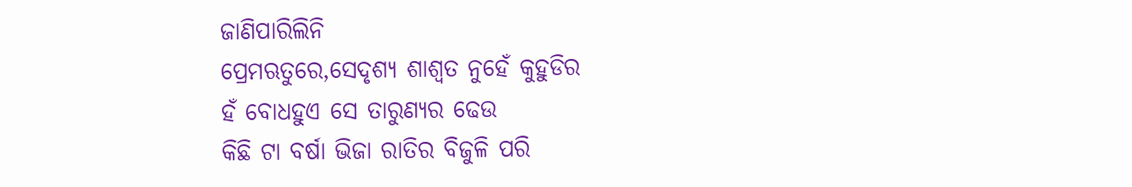ଜାଣିପାରିଲିନି
ପ୍ରେମଋତୁରେ,ସେଦୃଶ୍ୟ ଶାଶ୍ଵତ ନୁହେଁ କୁହୁଡିର
ହଁ ବୋଧହୁଏ ସେ ତାରୁଣ୍ଯର ଢେଉ
କିଛି ଟା ବର୍ଷା ଭିଜା ରାତିର ବିଜୁଳି ପରି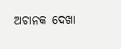ଅଚାନକ ଦେଖା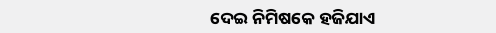ଦେଇ ନିମିଷକେ ହଜିଯାଏ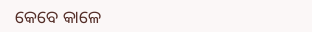କେବେ କାଳେ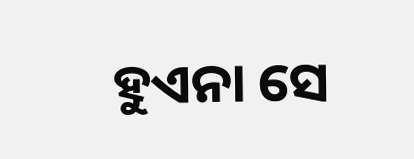ହୁଏନା ସେ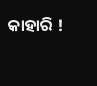କାହାରି !